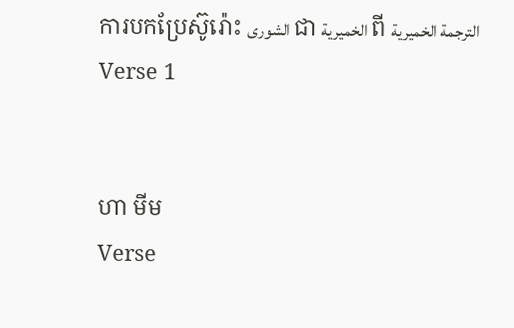ការបកប្រែស៊ូរ៉ោះ الشورى ជា الخميرية ពី الترجمة الخميرية
Verse 1


ហា មីម
Verse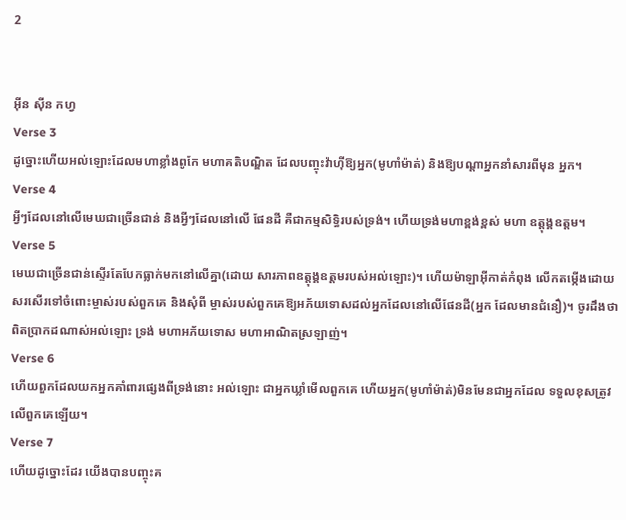2


អ៊ីន ស៊ីន កហ្វ
Verse 3
ដូច្នោះហើយអល់ឡោះដែលមហាខ្លាំងពូកែ មហាគតិបណ្ឌិត ដែលបញ្ចុះវ៉ាហ៊ីឱ្យអ្នក(មូហាំម៉ាត់) និងឱ្យបណ្ដាអ្នកនាំសារពីមុន អ្នក។
Verse 4
អ្វីៗដែលនៅលើមេឃជាច្រើនជាន់ និងអ្វីៗដែលនៅលើ ផែនដី គឺជាកម្មសិទ្ធិរបស់ទ្រង់។ ហើយទ្រង់មហាខ្ពង់ខ្ពស់ មហា ឧត្ដុង្គឧត្ដម។
Verse 5
មេឃជាច្រើនជាន់ស្ទើរតែបែកធ្លាក់មកនៅលើគ្នា(ដោយ សារភាពឧត្ដុង្គឧត្ដមរបស់អល់ឡោះ)។ ហើយម៉ាឡាអ៊ីកាត់កំពុង លើកតម្កើងដោយសរសើរទៅចំពោះម្ចាស់របស់ពួកគេ និងសុំពី ម្ចាស់របស់ពួកគេឱ្យអភ័យទោសដល់អ្នកដែលនៅលើផែនដី(អ្នក ដែលមានជំនឿ)។ ចូរដឹងថា ពិតប្រាកដណាស់អល់ឡោះ ទ្រង់ មហាអភ័យទោស មហាអាណិតស្រឡាញ់។
Verse 6
ហើយពួកដែលយកអ្នកគាំពារផេ្សងពីទ្រង់នោះ អល់ឡោះ ជាអ្នកឃ្លាំមើលពួកគេ ហើយអ្នក(មូហាំម៉ាត់)មិនមែនជាអ្នកដែល ទទួលខុសត្រូវលើពួកគេឡើយ។
Verse 7
ហើយដូច្នោះដែរ យើងបានបញ្ចុះគ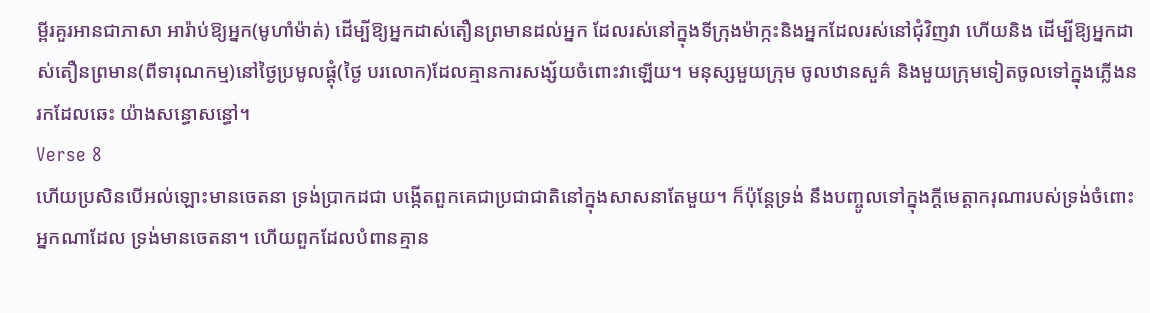ម្ពីរគួរអានជាភាសា អារ៉ាប់ឱ្យអ្នក(មូហាំម៉ាត់) ដើម្បីឱ្យអ្នកដាស់តឿនព្រមានដល់អ្នក ដែលរស់នៅក្នុងទីក្រុងម៉ាក្កះនិងអ្នកដែលរស់នៅជុំវិញវា ហើយនិង ដើម្បីឱ្យអ្នកដាស់តឿនព្រមាន(ពីទារុណកម្ម)នៅថ្ងៃប្រមូលផ្ដុំ(ថ្ងៃ បរលោក)ដែលគ្មានការសង្ស័យចំពោះវាឡើយ។ មនុស្សមួយក្រុម ចូលឋានសួគ៌ និងមួយក្រុមទៀតចូលទៅក្នុងភ្លើងនរកដែលឆេះ យ៉ាងសន្ធោសន្ធៅ។
Verse 8
ហើយប្រសិនបើអល់ឡោះមានចេតនា ទ្រង់ប្រាកដជា បង្កើតពួកគេជាប្រជាជាតិនៅក្នុងសាសនាតែមួយ។ ក៏ប៉ុន្ដែទ្រង់ នឹងបញ្ចូលទៅក្នុងក្ដីមេត្ដាករុណារបស់ទ្រង់ចំពោះអ្នកណាដែល ទ្រង់មានចេតនា។ ហើយពួកដែលបំពានគ្មាន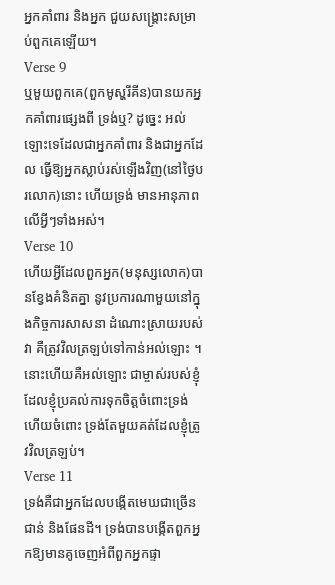អ្នកគាំពារ និងអ្នក ជួយសង្គ្រោះសម្រាប់ពួកគេឡើយ។
Verse 9
ឬមួយពួកគេ(ពួកមូស្ហរីគីន)បានយកអ្នកគាំពារផេ្សងពី ទ្រង់ឬ? ដូចេ្នះ អល់ឡោះទេដែលជាអ្នកគាំពារ និងជាអ្នកដែល ធ្វើឱ្យអ្នកស្លាប់រស់ឡើងវិញ(នៅថ្ងៃបរលោក)នោះ ហើយទ្រង់ មានអានុភាពលើអ្វីៗទាំងអស់។
Verse 10
ហើយអ្វីដែលពួកអ្នក(មនុស្សលោក)បានខ្វែងគំនិតគ្នា នូវប្រការណាមួយនៅក្នុងកិច្ចការសាសនា ដំណោះស្រាយរបស់វា គឺត្រូវវិលត្រឡប់ទៅកាន់អល់ឡោះ ។ នោះហើយគឺអល់ឡោះ ជាម្ចាស់របស់ខ្ញុំដែលខ្ញុំប្រគល់ការទុកចិត្ដចំពោះទ្រង់ ហើយចំពោះ ទ្រង់តែមួយគត់ដែលខ្ញុំត្រូវវិលត្រឡប់។
Verse 11
ទ្រង់គឺជាអ្នកដែលបង្កើតមេឃជាច្រើនជាន់ និងផែនដី។ ទ្រង់បានបង្កើតពួកអ្នកឱ្យមានគូចេញអំពីពួកអ្នកផ្ទា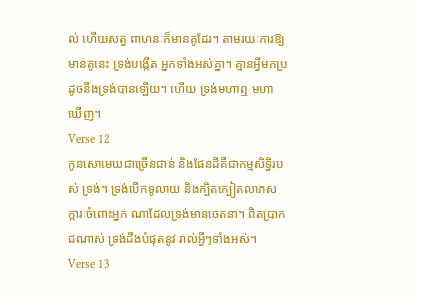ល់ ហើយសត្វ ពាហនៈក៏មានគូដែរ។ តាមរយៈការឱ្យមានគូនេះ ទ្រង់បង្កើត អ្នកទាំងអស់គ្នា។ គ្មានអ្វីមកប្រដូចនឹងទ្រង់បានឡើយ។ ហើយ ទ្រង់មហាឮ មហាឃើញ។
Verse 12
កូនសោមេឃជាច្រើនជាន់ និងផែនដីគឺជាកម្មសិទ្ធិរបស់ ទ្រង់។ ទ្រង់បើកទូលាយ និងក្បិតក្បៀតលាភសក្ការៈចំពោះអ្នក ណាដែលទ្រង់មានចេតនា។ ពិតប្រាកដណាស់ ទ្រង់ដឹងបំផុតនូវ រាល់អ្វីៗទាំងអស់។
Verse 13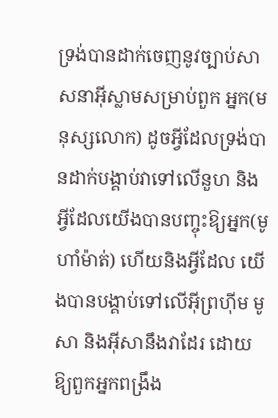ទ្រង់បានដាក់ចេញនូវច្បាប់សាសនាអ៊ីស្លាមសម្រាប់ពួក អ្នក(មនុស្សលោក) ដូចអ្វីដែលទ្រង់បានដាក់បង្គាប់វាទៅលើនួហ និងអ្វីដែលយើងបានបញ្ចុះឱ្យអ្នក(មូហាំម៉ាត់) ហើយនិងអ្វីដែល យើងបានបង្គាប់ទៅលើអ៊ីព្រហ៊ីម មូសា និងអ៊ីសានឹងវាដែរ ដោយ ឱ្យពួកអ្នកពង្រឹង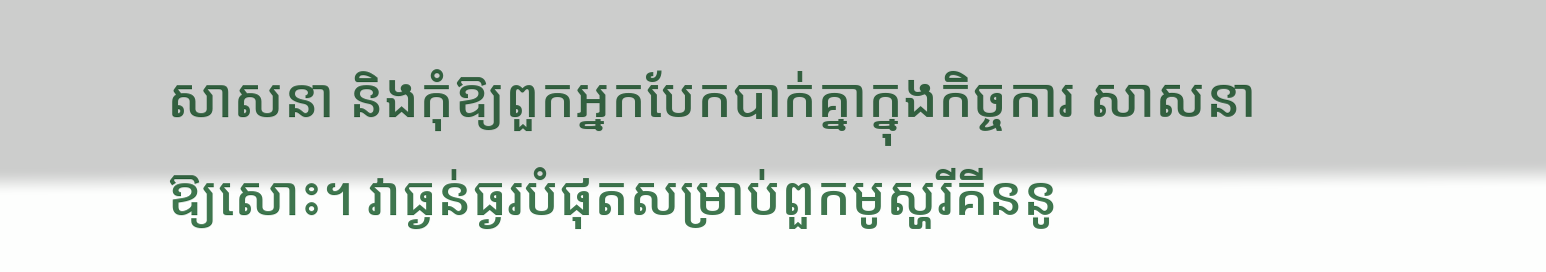សាសនា និងកុំឱ្យពួកអ្នកបែកបាក់គ្នាក្នុងកិច្ចការ សាសនាឱ្យសោះ។ វាធ្ងន់ធ្ងរបំផុតសម្រាប់ពួកមូស្ហរីគីននូ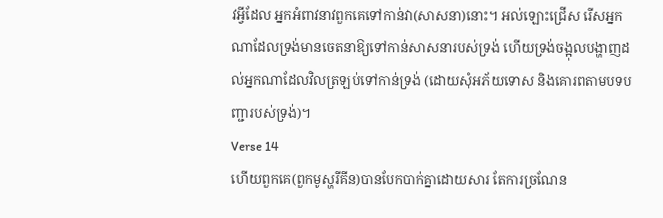វអ្វីដែល អ្នកអំពាវនាវពួកគេទៅកាន់វា(សាសនា)នោះ។ អល់ឡោះជ្រើស រើសអ្នកណាដែលទ្រង់មានចេតនាឱ្យទៅកាន់សាសនារបស់ទ្រង់ ហើយទ្រង់ចង្អុលបង្ហាញដល់អ្នកណាដែលវិលត្រឡប់ទៅកាន់ទ្រង់ (ដោយសុំអភ័យទោស និងគោរពតាមបទបញ្ជារបស់ទ្រង់)។
Verse 14
ហើយពួកគេ(ពួកមូស្ហរីគីន)បានបែកបាក់គ្នាដោយសារ តែការច្រណែន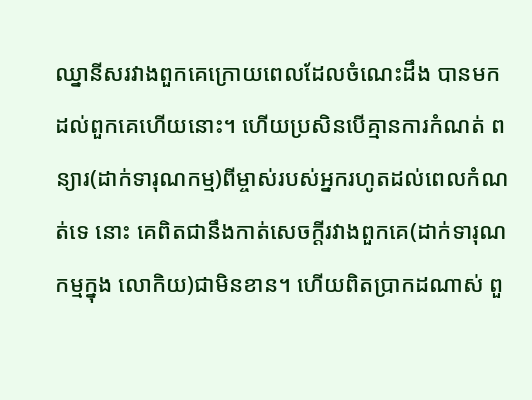ឈ្នានីសរវាងពួកគេក្រោយពេលដែលចំណេះដឹង បានមកដល់ពួកគេហើយនោះ។ ហើយប្រសិនបើគ្មានការកំណត់ ពន្យារ(ដាក់ទារុណកម្ម)ពីម្ចាស់របស់អ្នករហូតដល់ពេលកំណត់ទេ នោះ គេពិតជានឹងកាត់សេចក្ដីរវាងពួកគេ(ដាក់ទារុណកម្មក្នុង លោកិយ)ជាមិនខាន។ ហើយពិតប្រាកដណាស់ ពួ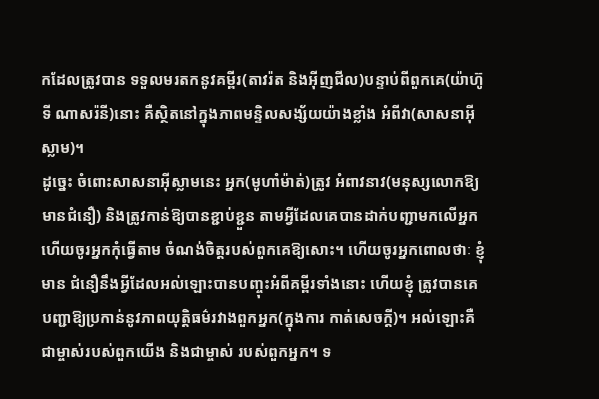កដែលត្រូវបាន ទទួលមរតកនូវគម្ពីរ(តាវរ៉ត និងអ៊ីញជីល)បន្ទាប់ពីពួកគេ(យ៉ាហ៊ូទី ណាសរ៉នី)នោះ គឺស្ថិតនៅក្នុងភាពមន្ទិលសង្ស័យយ៉ាងខ្លាំង អំពីវា(សាសនាអ៊ីស្លាម)។
ដូចេ្នះ ចំពោះសាសនាអ៊ីស្លាមនេះ អ្នក(មូហាំម៉ាត់)ត្រូវ អំពាវនាវ(មនុស្សលោកឱ្យមានជំនឿ) និងត្រូវកាន់ឱ្យបានខ្ជាប់ខ្ជួន តាមអ្វីដែលគេបានដាក់បញ្ជាមកលើអ្នក ហើយចូរអ្នកកុំធ្វើតាម ចំណង់ចិត្ដរបស់ពួកគេឱ្យសោះ។ ហើយចូរអ្នកពោលថាៈ ខ្ញុំមាន ជំនឿនឹងអ្វីដែលអល់ឡោះបានបញ្ចុះអំពីគម្ពីរទាំងនោះ ហើយខ្ញុំ ត្រូវបានគេបញ្ជាឱ្យប្រកាន់នូវភាពយុត្ដិធម៌រវាងពួកអ្នក(ក្នុងការ កាត់សេចក្ដី)។ អល់ឡោះគឺជាម្ចាស់របស់ពួកយើង និងជាម្ចាស់ របស់ពួកអ្នក។ ទ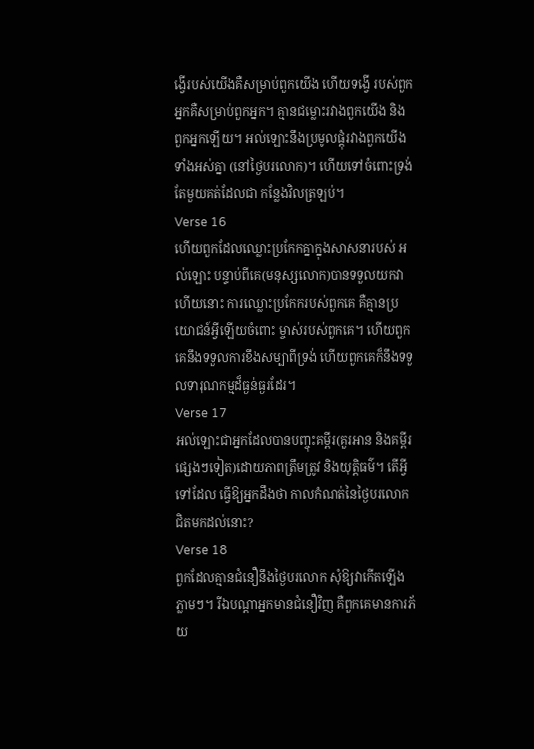ង្វើរបស់យើងគឺសម្រាប់ពួកយើង ហើយទង្វើ របស់ពួកអ្នកគឺសម្រាប់ពួកអ្នក។ គ្មានជម្លោះរវាងពួកយើង និង ពួកអ្នកឡើយ។ អល់ឡោះនឹងប្រមូលផ្ដុំរវាងពួកយើងទាំងអស់គ្នា (នៅថ្ងៃបរលោក)។ ហើយទៅចំពោះទ្រង់តែមួយគត់ដែលជា កន្លែងវិលត្រឡប់។
Verse 16
ហើយពួកដែលឈ្លោះប្រកែកគ្នាក្នុងសាសនារបស់ អល់ឡោះ បន្ទាប់ពីគេ(មនុស្សលោក)បានទទួលយកវាហើយនោះ ការឈ្លោះប្រកែករបស់ពួកគេ គឺគ្មានប្រយោជន៍អ្វីឡើយចំពោះ ម្ចាស់របស់ពួកគេ។ ហើយពួកគេនឹងទទួលការខឹងសម្បាពីទ្រង់ ហើយពួកគេក៏នឹងទទួលទារុណកម្មដ៏ធ្ងន់ធ្ងរដែរ។
Verse 17
អល់ឡោះជាអ្នកដែលបានបញ្ចុះគម្ពីរ(គួរអាន និងគម្ពីរ ផេ្សងៗទៀត)ដោយភាពត្រឹមត្រូវ និងយុត្ដិធម៌។ តើអ្វីទៅដែល ធ្វើឱ្យអ្នកដឹងថា កាលកំណត់នៃថ្ងៃបរលោកជិតមកដល់នោះ?
Verse 18
ពួកដែលគ្មានជំនឿនឹងថ្ងៃបរលោក សុំឱ្យវាកើតឡើង ភ្លាមៗ។ រីឯបណ្ដាអ្នកមានជំនឿវិញ គឺពួកគេមានការភ័យ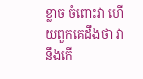ខ្លាច ចំពោះវា ហើយពួកគេដឹងថា វានឹងកើ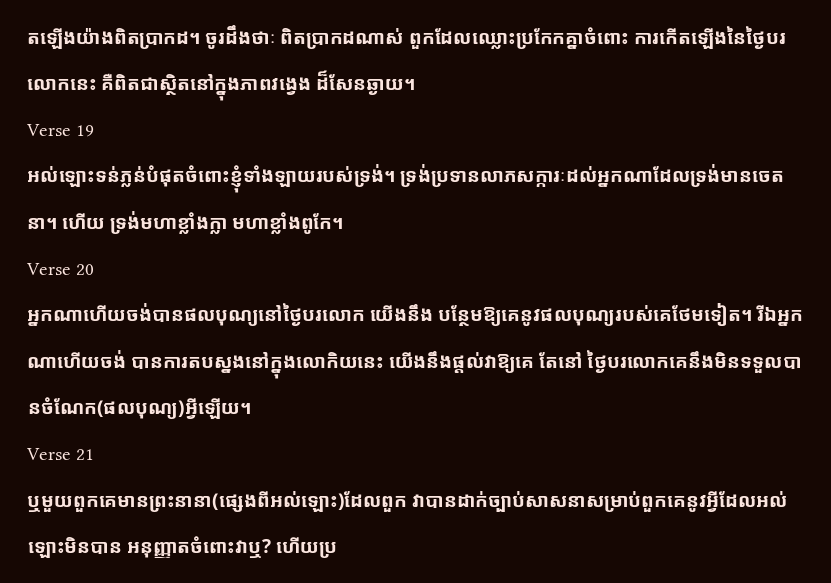តឡើងយ៉ាងពិតប្រាកដ។ ចូរដឹងថាៈ ពិតប្រាកដណាស់ ពួកដែលឈ្លោះប្រកែកគ្នាចំពោះ ការកើតឡើងនៃថ្ងៃបរលោកនេះ គឺពិតជាស្ថិតនៅក្នុងភាពវងេ្វង ដ៏សែនឆ្ងាយ។
Verse 19
អល់ឡោះទន់ភ្លន់បំផុតចំពោះខ្ញុំទាំងឡាយរបស់ទ្រង់។ ទ្រង់ប្រទានលាភសក្ការៈដល់អ្នកណាដែលទ្រង់មានចេតនា។ ហើយ ទ្រង់មហាខ្លាំងក្លា មហាខ្លាំងពូកែ។
Verse 20
អ្នកណាហើយចង់បានផលបុណ្យនៅថ្ងៃបរលោក យើងនឹង បន្ថែមឱ្យគេនូវផលបុណ្យរបស់គេថែមទៀត។ រីឯអ្នកណាហើយចង់ បានការតបស្នងនៅក្នុងលោកិយនេះ យើងនឹងផ្ដល់វាឱ្យគេ តែនៅ ថ្ងៃបរលោកគេនឹងមិនទទួលបានចំណែក(ផលបុណ្យ)អ្វីឡើយ។
Verse 21
ឬមួយពួកគេមានព្រះនានា(ផេ្សងពីអល់ឡោះ)ដែលពួក វាបានដាក់ច្បាប់សាសនាសម្រាប់ពួកគេនូវអ្វីដែលអល់ឡោះមិនបាន អនុញ្ញាតចំពោះវាឬ? ហើយប្រ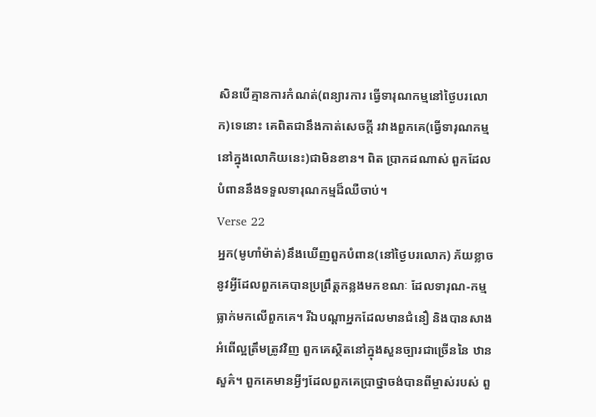សិនបើគ្មានការកំណត់(ពន្យារការ ធ្វើទារុណកម្មនៅថ្ងៃបរលោក)ទេនោះ គេពិតជានឹងកាត់សេចក្ដី រវាងពួកគេ(ធ្វើទារុណកម្មនៅក្នុងលោកិយនេះ)ជាមិនខាន។ ពិត ប្រាកដណាស់ ពួកដែលបំពាននឹងទទួលទារុណកម្មដ៏ឈឺចាប់។
Verse 22
អ្នក(មូហាំម៉ាត់)នឹងឃើញពួកបំពាន(នៅថ្ងៃបរលោក) ភ័យខ្លាចនូវអ្វីដែលពួកគេបានប្រព្រឹត្ដកន្លងមកខណៈ ដែលទារុណ-កម្មធ្លាក់មកលើពួកគេ។ រីឯបណ្ដាអ្នកដែលមានជំនឿ និងបានសាង អំពើល្អត្រឹមត្រូវវិញ ពួកគេស្ថិតនៅក្នុងសួនច្បារជាច្រើននៃ ឋានសួគ៌។ ពួកគេមានអី្វៗដែលពួកគេប្រាថ្នាចង់បានពីម្ចាស់របស់ ពួ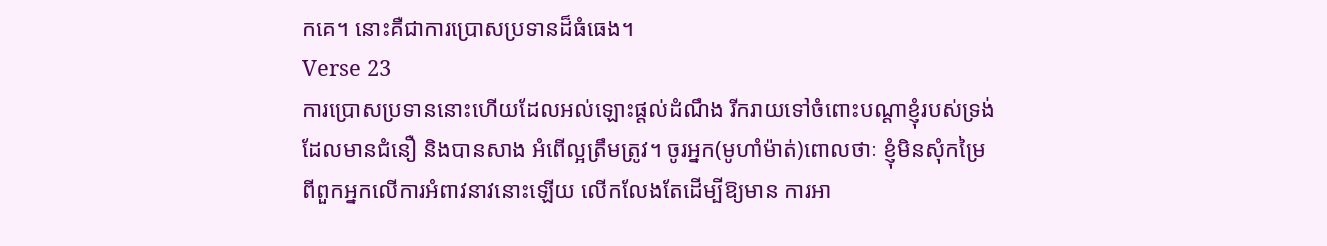កគេ។ នោះគឺជាការប្រោសប្រទានដ៏ធំធេង។
Verse 23
ការប្រោសប្រទាននោះហើយដែលអល់ឡោះផ្ដល់ដំណឹង រីករាយទៅចំពោះបណ្ដាខ្ញុំរបស់ទ្រង់ដែលមានជំនឿ និងបានសាង អំពើល្អត្រឹមត្រូវ។ ចូរអ្នក(មូហាំម៉ាត់)ពោលថាៈ ខ្ញុំមិនសុំកម្រៃ ពីពួកអ្នកលើការអំពាវនាវនោះឡើយ លើកលែងតែដើម្បីឱ្យមាន ការអា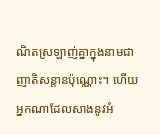ណិតស្រឡាញ់គ្នាក្នុងនាមជាញាតិសន្ដានប៉ុណ្ណោះ។ ហើយ អ្នកណាដែលសាងនូវអំ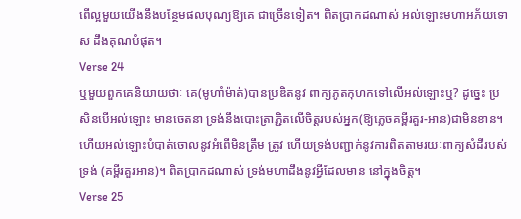ពើល្អមួយយើងនឹងបន្ថែមផលបុណ្យឱ្យគេ ជាច្រើនទៀត។ ពិតប្រាកដណាស់ អល់ឡោះមហាអភ័យទោស ដឹងគុណបំផុត។
Verse 24
ឬមួយពួកគេនិយាយថាៈ គេ(មូហាំម៉ាត់)បានប្រឌិតនូវ ពាក្យភូតកុហកទៅលើអល់ឡោះឬ? ដូចេ្នះ ប្រសិនបើអល់ឡោះ មានចេតនា ទ្រង់នឹងបោះត្រាភ្ជិតលើចិត្ដរបស់អ្នក(ឱ្យភេ្លចគម្ពីរគួរ-អាន)ជាមិនខាន។ ហើយអល់ឡោះបំបាត់ចោលនូវអំពើមិនត្រឹម ត្រូវ ហើយទ្រង់បញ្ជាក់នូវការពិតតាមរយៈពាក្យសំដីរបស់ទ្រង់ (គម្ពីរគួរអាន)។ ពិតប្រាកដណាស់ ទ្រង់មហាដឹងនូវអ្វីដែលមាន នៅក្នុងចិត្ដ។
Verse 25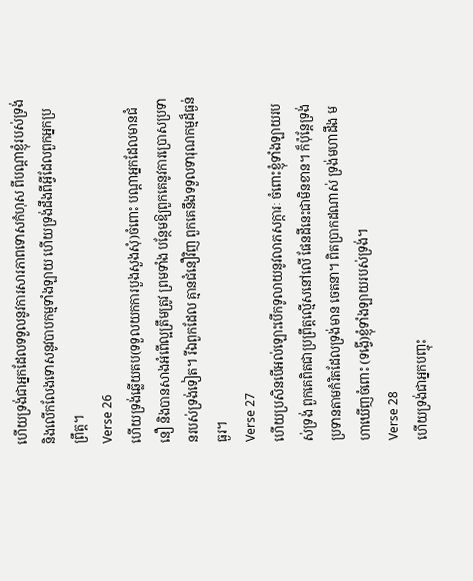ហើយទ្រង់ជាអ្នកដែលទទួលនូវការសារភាពទោសកំហុស ពីបណ្ដាខ្ញុំរបស់ទ្រង់ និងលើកលែងទោសនូវបាបកម្មទាំងឡាយ ហើយទ្រង់ដឹងពីអ្វីដែលពួកអ្នកប្រព្រឹត្ដ។
Verse 26
ហើយទ្រង់ឆ្លើយតប(ទទួលយកការបួងសួងសុំ)ចំពោះ បណ្ដាអ្នកដែលមានជំនឿ និងបានសាងអំពើល្អត្រឹមត្រូវ ព្រមទាំង បន្ថែមឱ្យពួកគេនូវការប្រោសប្រទានរបស់ទ្រង់ទៀត។ រីឯពួកដែល គ្មានជំនឿវិញ ពួកគេនឹងទទួលទារុណកម្មដ៏ធ្ងន់ធ្ងរ។
Verse 27
ហើយប្រសិនបើអល់ឡោះបើកទូលាយនូវលាភសក្ការៈ ចំពោះខ្ញុំទាំងឡាយរបស់ទ្រង់ ពួកគេពិតជាប្រព្រឹត្ដល្មើសនៅលើ ផែនដីនេះជាមិនខាន។ ក៏ប៉ុន្ដែទ្រង់ប្រទានតាមកំរិតដែលទ្រង់មាន ចេតនា។ ពិតប្រាកដណាស់ ទ្រង់មហាដឹង មហាឃើញចំពោះ (ទង្វើ)ខ្ញុំទាំងឡាយរបស់ទ្រង់។
Verse 28
ហើយទ្រង់ជាអ្នកបញ្ចុះ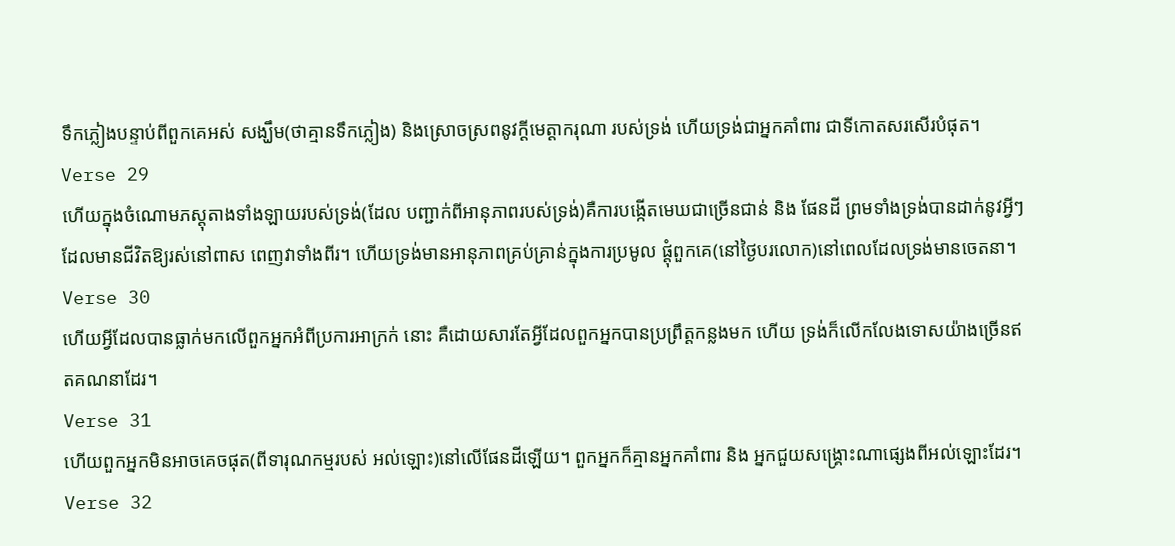ទឹកភ្លៀងបន្ទាប់ពីពួកគេអស់ សង្ឃឹម(ថាគ្មានទឹកភ្លៀង) និងស្រោចស្រពនូវក្ដីមេត្ដាករុណា របស់ទ្រង់ ហើយទ្រង់ជាអ្នកគាំពារ ជាទីកោតសរសើរបំផុត។
Verse 29
ហើយក្នុងចំណោមភស្ដុតាងទាំងឡាយរបស់ទ្រង់(ដែល បញ្ជាក់ពីអានុភាពរបស់ទ្រង់)គឺការបង្កើតមេឃជាច្រើនជាន់ និង ផែនដី ព្រមទាំងទ្រង់បានដាក់នូវអ្វីៗដែលមានជីវិតឱ្យរស់នៅពាស ពេញវាទាំងពីរ។ ហើយទ្រង់មានអានុភាពគ្រប់គ្រាន់ក្នុងការប្រមូល ផ្ដុំពួកគេ(នៅថ្ងៃបរលោក)នៅពេលដែលទ្រង់មានចេតនា។
Verse 30
ហើយអ្វីដែលបានធ្លាក់មកលើពួកអ្នកអំពីប្រការអាក្រក់ នោះ គឺដោយសារតែអ្វីដែលពួកអ្នកបានប្រព្រឹត្ដកន្លងមក ហើយ ទ្រង់ក៏លើកលែងទោសយ៉ាងច្រើនឥតគណនាដែរ។
Verse 31
ហើយពួកអ្នកមិនអាចគេចផុត(ពីទារុណកម្មរបស់ អល់ឡោះ)នៅលើផែនដីឡើយ។ ពួកអ្នកក៏គ្មានអ្នកគាំពារ និង អ្នកជួយសង្គ្រោះណាផេ្សងពីអល់ឡោះដែរ។
Verse 32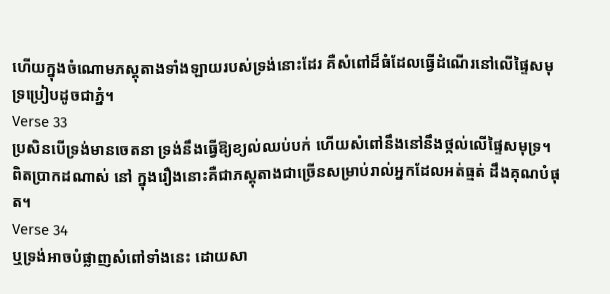ហើយក្នុងចំណោមភស្ដុតាងទាំងឡាយរបស់ទ្រង់នោះដែរ គឺសំពៅដ៏ធំដែលធ្វើដំណើរនៅលើផ្ទៃសមុទ្រប្រៀបដូចជាភ្នំ។
Verse 33
ប្រសិនបើទ្រង់មានចេតនា ទ្រង់នឹងធ្វើឱ្យខ្យល់ឈប់បក់ ហើយសំពៅនឹងនៅនឹងថ្កល់លើផ្ទៃសមុទ្រ។ ពិតប្រាកដណាស់ នៅ ក្នុងរឿងនោះគឺជាភស្ដុតាងជាច្រើនសម្រាប់រាល់អ្នកដែលអត់ធ្មត់ ដឹងគុណបំផុត។
Verse 34
ឬទ្រង់អាចបំផ្លាញសំពៅទាំងនេះ ដោយសា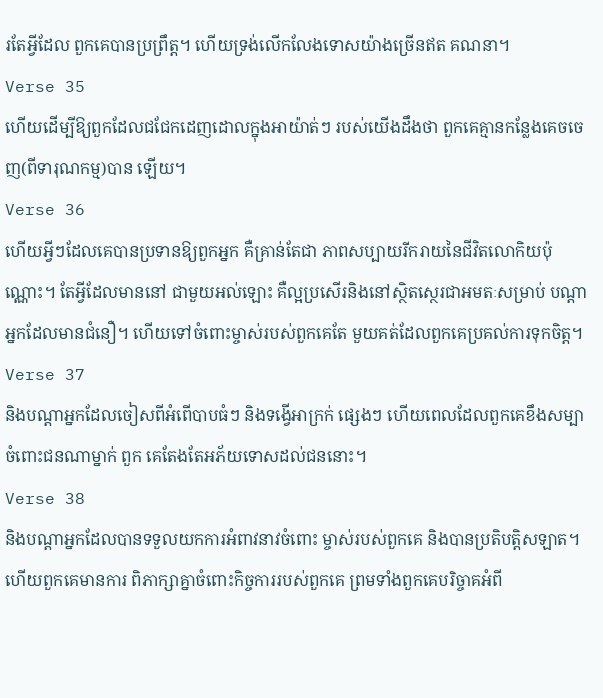រតែអ្វីដែល ពួកគេបានប្រព្រឹត្ដ។ ហើយទ្រង់លើកលែងទោសយ៉ាងច្រើនឥត គណនា។
Verse 35
ហើយដើម្បីឱ្យពួកដែលជជែកដេញដោលក្នុងអាយ៉ាត់ៗ របស់យើងដឹងថា ពួកគេគ្មានកន្លែងគេចចេញ(ពីទារុណកម្ម)បាន ឡើយ។
Verse 36
ហើយអ្វីៗដែលគេបានប្រទានឱ្យពួកអ្នក គឺគ្រាន់តែជា ភាពសប្បាយរីករាយនៃជីវិតលោកិយប៉ុណ្ណោះ។ តែអ្វីដែលមាននៅ ជាមួយអល់ឡោះ គឺល្អប្រសើរនិងនៅស្ថិតសេ្ថរជាអមតៈសម្រាប់ បណ្ដាអ្នកដែលមានជំនឿ។ ហើយទៅចំពោះម្ចាស់របស់ពួកគេតែ មួយគត់ដែលពួកគេប្រគល់ការទុកចិត្ដ។
Verse 37
និងបណ្ដាអ្នកដែលចៀសពីអំពើបាបធំៗ និងទង្វើអាក្រក់ ផេ្សងៗ ហើយពេលដែលពួកគេខឹងសម្បាចំពោះជនណាម្នាក់ ពួក គេតែងតែអភ័យទោសដល់ជននោះ។
Verse 38
និងបណ្ដាអ្នកដែលបានទទួលយកការអំពាវនាវចំពោះ ម្ចាស់របស់ពួកគេ និងបានប្រតិបត្ដិសឡាត។ ហើយពួកគេមានការ ពិភាក្សាគ្នាចំពោះកិច្ចការរបស់ពួកគេ ព្រមទាំងពួកគេបរិច្ចាគអំពី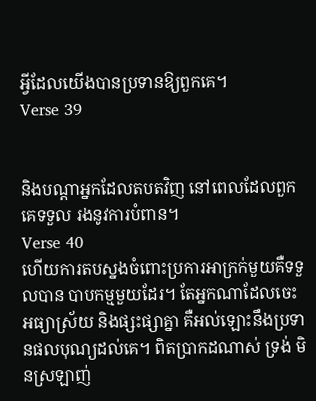អី្វដែលយើងបានប្រទានឱ្យពួកគេ។
Verse 39


និងបណ្ដាអ្នកដែលតបតវិញ នៅពេលដែលពួកគេទទួល រងនូវការបំពាន។
Verse 40
ហើយការតបស្នងចំពោះប្រការអាក្រក់មួយគឺទទួលបាន បាបកម្មមួយដែរ។ តែអ្នកណាដែលចេះអធ្យាស្រ័យ និងផ្សះផ្សាគ្នា គឺអល់ឡោះនឹងប្រទានផលបុណ្យដល់គេ។ ពិតប្រាកដណាស់ ទ្រង់ មិនស្រឡាញ់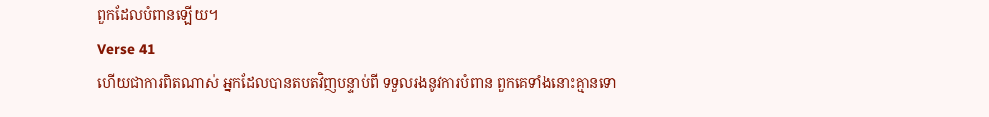ពួកដែលបំពានឡើយ។
Verse 41
ហើយជាការពិតណាស់ អ្នកដែលបានតបតវិញបន្ទាប់ពី ទទួលរងនូវការបំពាន ពួកគេទាំងនោះគ្មានទោ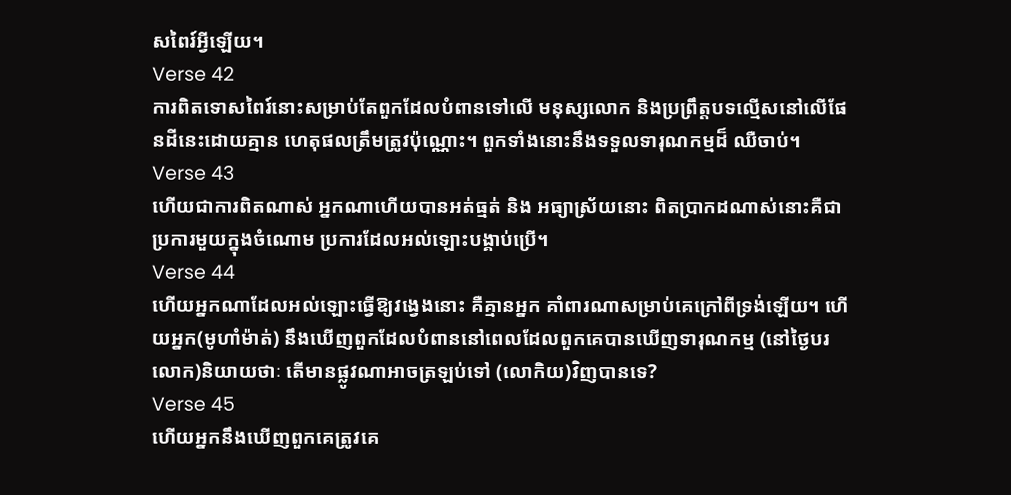សពៃរ៍អ្វីឡើយ។
Verse 42
ការពិតទោសពៃរ៍នោះសម្រាប់តែពួកដែលបំពានទៅលើ មនុស្សលោក និងប្រព្រឹត្ដបទល្មើសនៅលើផែនដីនេះដោយគ្មាន ហេតុផលត្រឹមត្រូវប៉ុណ្ណោះ។ ពួកទាំងនោះនឹងទទួលទារុណកម្មដ៏ ឈឺចាប់។
Verse 43
ហើយជាការពិតណាស់ អ្នកណាហើយបានអត់ធ្មត់ និង អធ្យាស្រ័យនោះ ពិតប្រាកដណាស់នោះគឺជាប្រការមួយក្នុងចំណោម ប្រការដែលអល់ឡោះបង្គាប់ប្រើ។
Verse 44
ហើយអ្នកណាដែលអល់ឡោះធ្វើឱ្យវងេ្វងនោះ គឺគ្មានអ្នក គាំពារណាសម្រាប់គេក្រៅពីទ្រង់ឡើយ។ ហើយអ្នក(មូហាំម៉ាត់) នឹងឃើញពួកដែលបំពាននៅពេលដែលពួកគេបានឃើញទារុណកម្ម (នៅថ្ងៃបរលោក)និយាយថាៈ តើមានផ្លូវណាអាចត្រឡប់ទៅ (លោកិយ)វិញបានទេ?
Verse 45
ហើយអ្នកនឹងឃើញពួកគេត្រូវគេ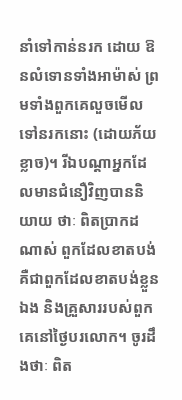នាំទៅកាន់នរក ដោយ ឱនលំទោនទាំងអាម៉ាស់ ព្រមទាំងពួកគេលួចមើលទៅនរកនោះ (ដោយភ័យខ្លាច)។ រីឯបណ្ដាអ្នកដែលមានជំនឿវិញបាននិយាយ ថាៈ ពិតប្រាកដណាស់ ពួកដែលខាតបង់គឺជាពួកដែលខាតបង់ខ្លួន ឯង និងគ្រួសាររបស់ពួកគេនៅថ្ងៃបរលោក។ ចូរដឹងថាៈ ពិត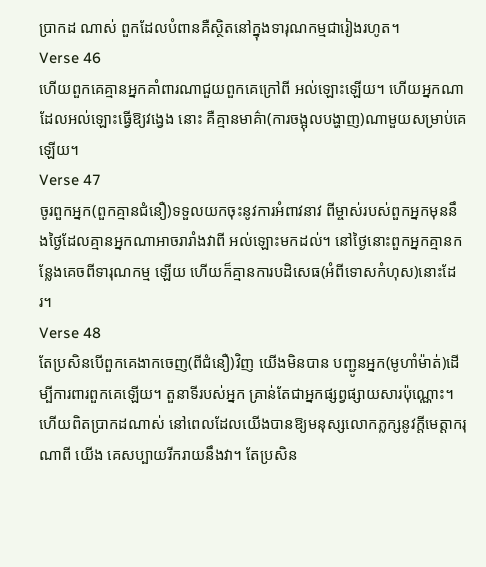ប្រាកដ ណាស់ ពួកដែលបំពានគឺស្ថិតនៅក្នុងទារុណកម្មជារៀងរហូត។
Verse 46
ហើយពួកគេគ្មានអ្នកគាំពារណាជួយពួកគេក្រៅពី អល់ឡោះឡើយ។ ហើយអ្នកណាដែលអល់ឡោះធ្វើឱ្យវងេ្វង នោះ គឺគ្មានមាគ៌ា(ការចង្អុលបង្ហាញ)ណាមួយសម្រាប់គេឡើយ។
Verse 47
ចូរពួកអ្នក(ពួកគ្មានជំនឿ)ទទួលយកចុះនូវការអំពាវនាវ ពីម្ចាស់របស់ពួកអ្នកមុននឹងថ្ងៃដែលគ្មានអ្នកណាអាចរារាំងវាពី អល់ឡោះមកដល់។ នៅថ្ងៃនោះពួកអ្នកគ្មានកន្លែងគេចពីទារុណកម្ម ឡើយ ហើយក៏គ្មានការបដិសេធ(អំពីទោសកំហុស)នោះដែរ។
Verse 48
តែប្រសិនបើពួកគេងាកចេញ(ពីជំនឿ)វិញ យើងមិនបាន បញ្ជូនអ្នក(មូហាំម៉ាត់)ដើម្បីការពារពួកគេឡើយ។ តួនាទីរបស់អ្នក គ្រាន់តែជាអ្នកផ្សព្វផ្សាយសារប៉ុណ្ណោះ។ ហើយពិតប្រាកដណាស់ នៅពេលដែលយើងបានឱ្យមនុស្សលោកភ្លក្សនូវក្ដីមេត្ដាករុណាពី យើង គេសប្បាយរីករាយនឹងវា។ តែប្រសិន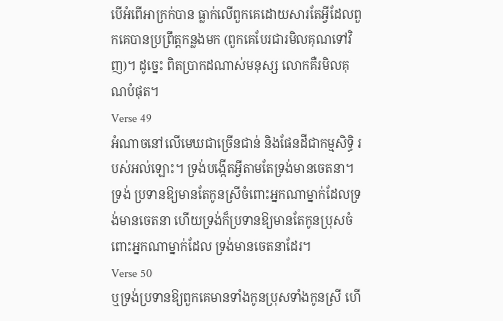បើអំពើអាក្រក់បាន ធ្លាក់លើពួកគេដោយសារតែអ្វីដែលពួកគេបានប្រព្រឹត្ដកន្លងមក (ពួកគេបែរជារមិលគុណទៅវិញ)។ ដូចេ្នះ ពិតប្រាកដណាស់មនុស្ស លោកគឺរមិលគុណបំផុត។
Verse 49
អំណាចនៅលើមេឃជាច្រើនជាន់ និងផែនដីជាកម្មសិទ្ធិ របស់អល់ឡោះ។ ទ្រង់បង្កើតអ្វីតាមតែទ្រង់មានចេតនា។ ទ្រង់ ប្រទានឱ្យមានតែកូនស្រីចំពោះអ្នកណាម្នាក់ដែលទ្រង់មានចេតនា ហើយទ្រង់ក៏ប្រទានឱ្យមានតែកូនប្រុសចំពោះអ្នកណាម្នាក់ដែល ទ្រង់មានចេតនាដែរ។
Verse 50
ឬទ្រង់ប្រទានឱ្យពួកគេមានទាំងកូនប្រុសទាំងកូនស្រី ហើ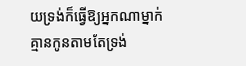យទ្រង់ក៏ធ្វើឱ្យអ្នកណាម្នាក់គ្មានកូនតាមតែទ្រង់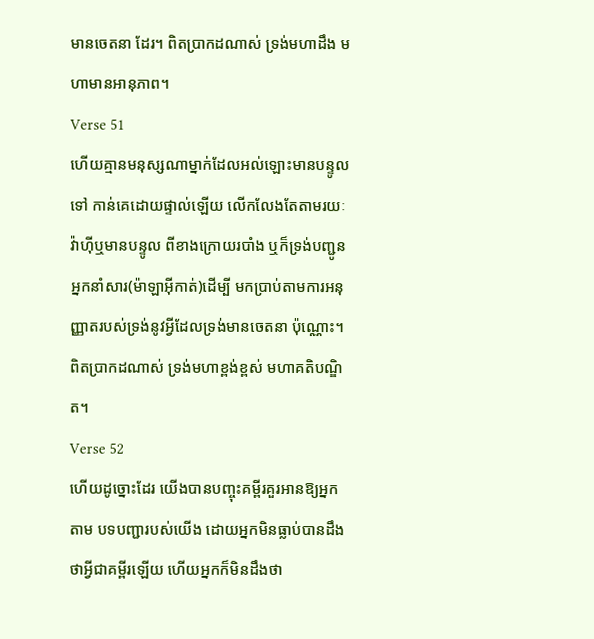មានចេតនា ដែរ។ ពិតប្រាកដណាស់ ទ្រង់មហាដឹង មហាមានអានុភាព។
Verse 51
ហើយគ្មានមនុស្សណាម្នាក់ដែលអល់ឡោះមានបន្ទូលទៅ កាន់គេដោយផ្ទាល់ឡើយ លើកលែងតែតាមរយៈវ៉ាហ៊ីឬមានបន្ទូល ពីខាងក្រោយរបាំង ឬក៏ទ្រង់បញ្ជូនអ្នកនាំសារ(ម៉ាឡាអ៊ីកាត់)ដើម្បី មកប្រាប់តាមការអនុញ្ញាតរបស់ទ្រង់នូវអ្វីដែលទ្រង់មានចេតនា ប៉ុណ្ណោះ។ ពិតប្រាកដណាស់ ទ្រង់មហាខ្ពង់ខ្ពស់ មហាគតិបណ្ឌិត។
Verse 52
ហើយដូច្នោះដែរ យើងបានបញ្ចុះគម្ពីរគួរអានឱ្យអ្នកតាម បទបញ្ជារបស់យើង ដោយអ្នកមិនធ្លាប់បានដឹងថាអ្វីជាគម្ពីរឡើយ ហើយអ្នកក៏មិនដឹងថា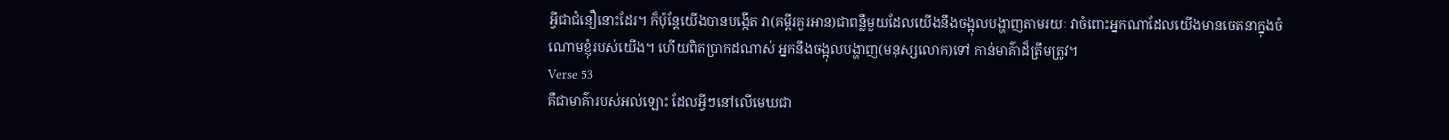អ្វីជាជំនឿនោះដែរ។ ក៏ប៉ុន្ដែយើងបានបង្កើត វា(គម្ពីរគួរអាន)ជាពន្លឺមួយដែលយើងនឹងចង្អុលបង្ហាញតាមរយៈ វាចំពោះអ្នកណាដែលយើងមានចេតនាក្នុងចំណោមខ្ញុំរបស់យើង។ ហើយពិតប្រាកដណាស់ អ្នកនឹងចង្អុលបង្ហាញ(មនុស្សលោក)ទៅ កាន់មាគ៌ាដ៏ត្រឹមត្រូវ។
Verse 53
គឺជាមាគ៌ារបស់អល់ឡោះ ដែលអ្វីៗនៅលើមេឃជា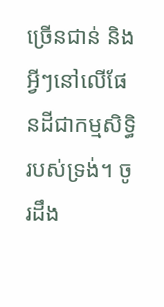ច្រើនជាន់ និងអ្វីៗនៅលើផែនដីជាកម្មសិទ្ធិរបស់ទ្រង់។ ចូរដឹង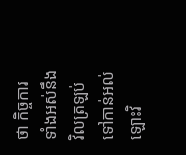ថា កិច្ចការ ទាំងអស់នឹងវិលត្រឡប់ទៅកាន់អល់ឡោះវិ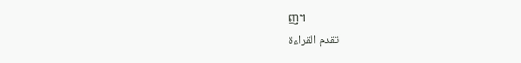ញ។
تقدم القراءة